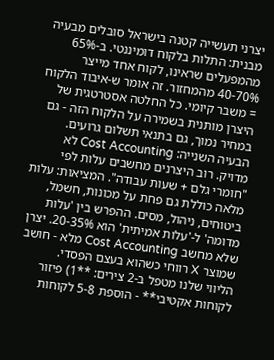יצרני תעשייה קטנה בישראל סובלים מבעיה מבנית: התלות בלקוח דומיננטי. ב-65% מהמפעלים שראינו, לקוח אחד מייצר 40-70% מהמחזור. זה אומר ש-איבוד הלקוח = משבר קיומי. כל החלטה אסטרטגית של היצרן מותנית בשמירה על הלקוח הזה - גם במחיר נמוך, גם בתנאי תשלום גרועים.
הבעיה השנייה: Cost Accounting לא מדויק. רוב היצרנים מחשבים עלות לפי "חומרי גלם + שעות עבודה". המציאות: עלות מלאה כוללת גם פחת על מכונות, חשמל, ביטוחים, ניהול, מסים. ההפרש בין 'עלות מדומה' ל-'עלות אמיתית' הוא 20-35%. יצרן שלא מחשב Cost Accounting מלא - חושב שמוצר X רווחי כשהוא בעצם הפסדי.
הליווי שלנו מטפל ב-2 צירים: **1) פיזור לקוחות אקטיבי** - הוספת 5-8 לקוחות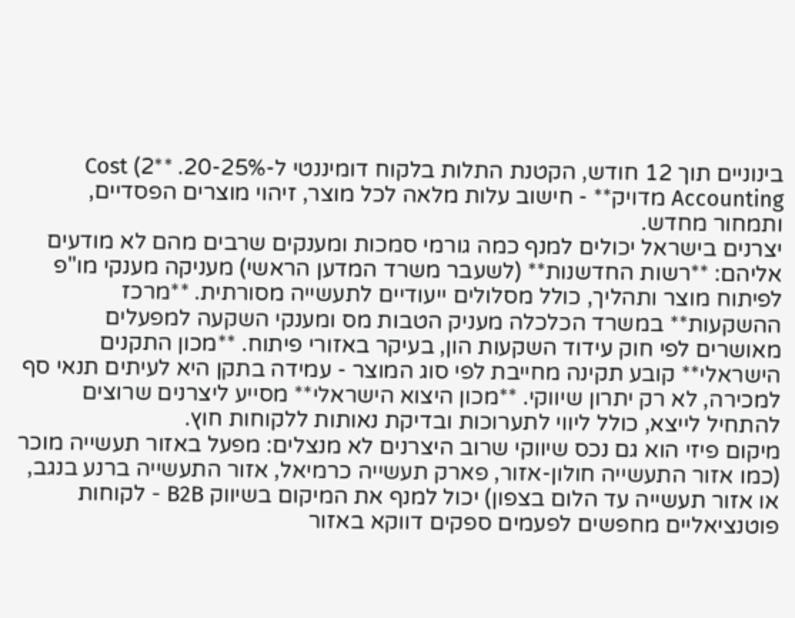בינוניים תוך 12 חודש, הקטנת התלות בלקוח דומיננטי ל-20-25%. **2) Cost Accounting מדויק** - חישוב עלות מלאה לכל מוצר, זיהוי מוצרים הפסדיים, ותמחור מחדש.
יצרנים בישראל יכולים למנף כמה גורמי סמכות ומענקים שרבים מהם לא מודעים אליהם: **רשות החדשנות** (לשעבר משרד המדען הראשי) מעניקה מענקי מו"פ לפיתוח מוצר ותהליך, כולל מסלולים ייעודיים לתעשייה מסורתית. **מרכז ההשקעות** במשרד הכלכלה מעניק הטבות מס ומענקי השקעה למפעלים מאושרים לפי חוק עידוד השקעות הון, בעיקר באזורי פיתוח. **מכון התקנים הישראלי** קובע תקינה מחייבת לפי סוג המוצר - עמידה בתקן היא לעיתים תנאי סף למכירה, לא רק יתרון שיווקי. **מכון היצוא הישראלי** מסייע ליצרנים שרוצים להתחיל לייצא, כולל ליווי לתערוכות ובדיקת נאותות ללקוחות חוץ.
מיקום פיזי הוא גם נכס שיווקי שרוב היצרנים לא מנצלים: מפעל באזור תעשייה מוכר (כמו אזור התעשייה חולון-אזור, פארק תעשייה כרמיאל, אזור התעשייה ברנע בנגב, או אזור תעשייה עד הלום בצפון) יכול למנף את המיקום בשיווק B2B - לקוחות פוטנציאליים מחפשים לפעמים ספקים דווקא באזור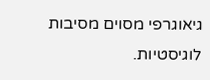גיאוגרפי מסוים מסיבות לוגיסטיות.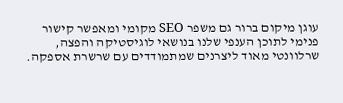עוגן מיקום ברור גם משפר SEO מקומי ומאפשר קישור פנימי לתוכן הענפי שלנו בנושאי לוגיסטיקה והפצה, שרלוונטי מאוד ליצרנים שמתמודדים עם שרשרת אספקה.